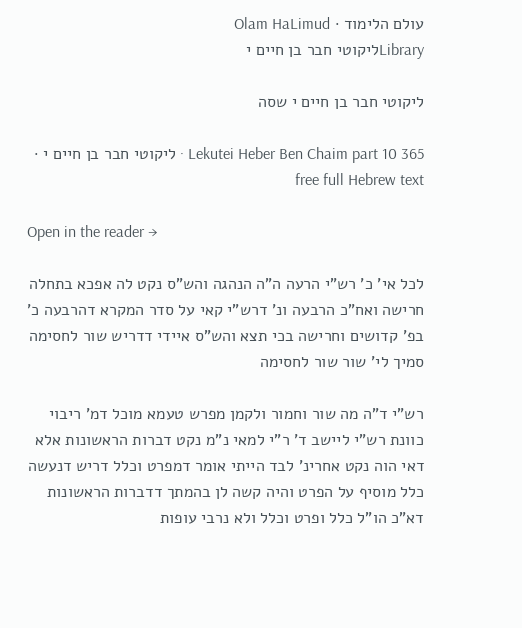עולם הלימוד · Olam HaLimud
Libraryליקוטי חבר בן חיים י

ליקוטי חבר בן חיים י שסה

Lekutei Heber Ben Chaim part 10 365 · ליקוטי חבר בן חיים י · free full Hebrew text

Open in the reader →

לכל אי' כ' רש"י הרעה ה"ה הנהגה והש"ס נקט לה אפכא בתחלה חרישה ואח"כ הרבעה ונ' דרש"י קאי על סדר המקרא דהרבעה כ' בפ' קדושים וחרישה בכי תצא והש"ס איידי דדריש שור לחסימה סמיך לי' שור שור לחסימה

רש"י ד"ה מה שור וחמור ולקמן מפרש טעמא מוכל דמ' ריבוי כוונת רש"י ליישב ד' ר"י למאי נ"מ נקט דברות הראשונות אלא דאי הוה נקט אחרינ' לבד הייתי אומר דמפרט וכלל דריש דנעשה כלל מוסיף על הפרט והיה קשה לן בהמתך דדברות הראשונות דא"כ הו"ל כלל ופרט וכלל ולא נרבי עופות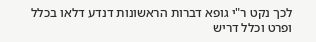לכך נקט ר"י גופא דברות הראשונות דנדע דלאו בכלל ופרט וכלל דריש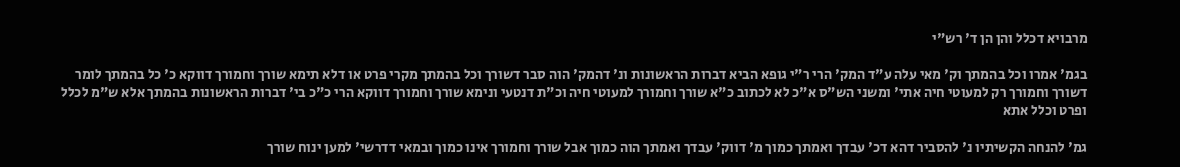מרבויא דכלל והן הן ד' רש"י

בגמ' אמרו וכל בהמתך וק' מאי עלה ע"ד המק' הרי ר"י גופא הביא דברות הראשונות ונ' דהמק' הוה סבר דשורך וכל בהמתך מקרי פרט או דלא תימא שורך וחמורך דווקא כ' כל בהמתך לומר דשורך וחמורך רק למעוטי חיה אתי' ומשני הש"ס א"כ לא לכתוב כ"א שורך וחמורך למעוטי חיה וכ"ת דנטעי ונימא שורך וחמורך דווקא הרי כ"כ בי' דברות הראשונות בהמתך אלא ש"מ לכלל ופרט וכלל אתא

גמ' להנחה הקשיתיו נ' להסביר דהא דכ' עבדך ואמתך כמוך מ' דווק' עבדך ואמתך הוה כמוך אבל שורך וחמורך אינו כמוך ובמאי דדרשי' למען ינוח שורך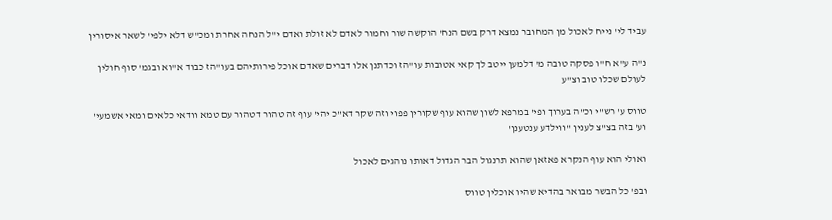עביד לי' נייח לאכול מן המחובר נמצא דרק בשם הנח' הוקשה שור וחמור לאדם לא זולת ואדם י"ל הנחה אחרת ומכ"ש דלא ילפי' לשאר איסורין

נ"ה ע"א ח"ו פסקה טובה מ' דלמען ייטב לך קאי אטובות עו"הז וכדתנן אלו דברים שאדם אוכל פירותיהם בעו"הז כבוד א"וא ובגמ' סוף חולין לעולם שכלו טוב וצ"ע

טווס ע' רש"י וכ"ה בערוך ופי' במרפא לשון שהוא עוף שקורין פפוי וזה שקר דא"כ יהי' עוף זה טהור דטהור עם טמא וודאי כלאים ומאי אשמעי' וע' בזה בצ"צ לענין ''ווילדע ענטענן'

ואולי הוא עוף הנקרא פאזאן שהוא תרנגול הבר הגדול דאותו נוהגים לאכול

ובפ' כל הבשר מבואר בהדיא שהיו אוכלין טווס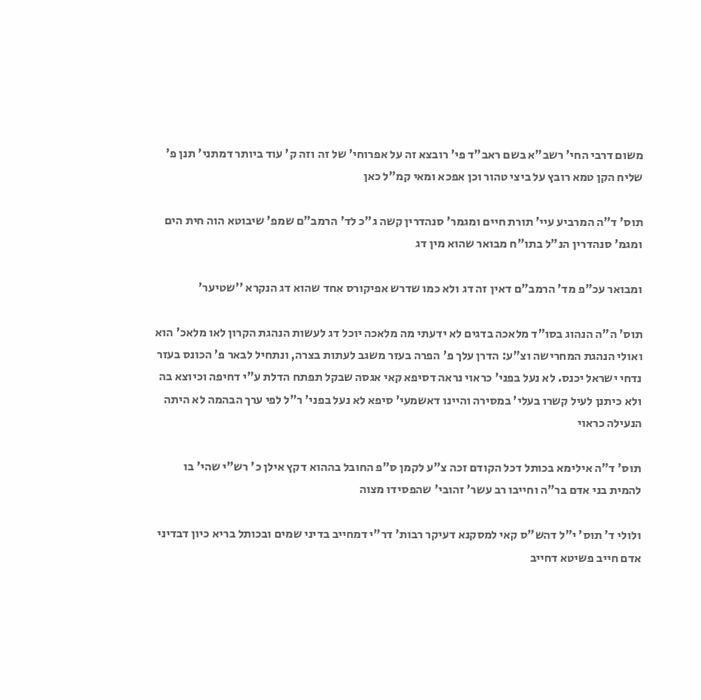משום דרבי החי' רשב"א בשם ראב"ד פי' רובצא זה על אפרוחי' של זה וזה ק' עוד ביותר דמתני' תנן פ' שליח הקן טמא רובץ על ביצי טהור וכן אפכא ומאי קמ"ל כאן

תוס' ד"ה המרביע עיי' תורת חיים ומגמר' סנהדרין קשה ג"כ לד' הרמב"ם שמפ' שיבוטא הוה חית הים ומגמ' סנהדרין הנ"ל בתו"ח מבואר שהוא מין דג

ומבואר עכ"פ מד' הרמב"ם דאין זה דג ולא כמו שדרש אפיקורס אחד שהוא דג הנקרא ''שטיער'

תוס' ה"ה הנהוג בסו"ד מלאכה בדגים לא ידעתי מה מלאכה יוכל דג לעשות הנהגת הקרון לאו מלאכ' הוא ואולי הנהגת המחרישה וצ"ע: הדרן עלך פ' הפרה בעזר משגב לעתות בצרה, ונתחיל לבאר פ' הכונס בעזר נדחי ישראל יכנס. לא נעל בפני' כראוי נראה דסיפא קאי אגסה שבקל תפתח הדלת ע"י דחיפה וכיוצא בה ולא כיתנן לעיל קשרו בעלי' במסירה והיינו דאשמעי' סיפא לא נעל בפני' ר"ל לפי ערך הבהמה לא היתה הנעילה כראוי

תוס' ד"ה אילימא בכותל דכל הקודם זכה צ"ע לקמן ס"פ החובל בההוא דקץ אילן כ' רש"י שהי' בו להמית בני אדם בר"ה וחייבו רב עשר' זהובי' שהפסידו מצוה

ולולי ד' תוס' י"ל דהש"ס קאי למסקנא דעיקר רבות' דר"י דמחייב בדיני שמים ובכותל בריא כיון דבדיני אדם חייב פשיטא דחייב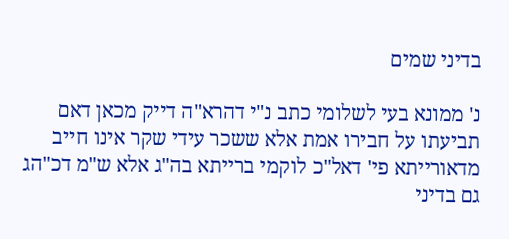בדיני שמים

נ' ממונא בעי לשלומי כתב נ"י דהרא"ה דייק מכאן דאם תביעתו על חבירו אמת אלא ששכר עידי שקר אינו חייב מדאורייתא פי' דאל"כ לוקמי ברייתא בה"ג אלא ש"מ דכ"הג גם בדיני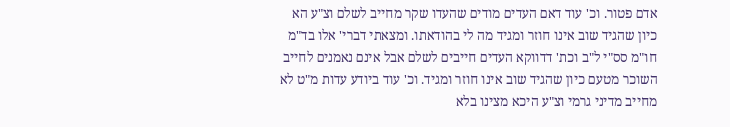אדם פטור. וכ' עוד דאם העדים מודים שהעדו שקר מחייב לשלם וצ"ע הא כיון שהגיד שוב אינו חוזר ומגיד מה לי בהודאתו. ומצאתי דברי' אלו בד"מ חו"מ סס"י ל"ב וכת' דדווקא העדים חייבים לשלם אבל אינם נאמנים לחייב השוכר מטעם כיון שהגיד שוב אינו חוזר ומגיד. וכ' עוד ביודע עדות מ"ט לא מחייב מדיני גרמי וצ"ע היכא מצינו בלא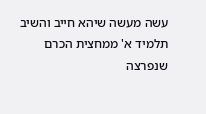עשה מעשה שיהא חייב והשיב תלמיד א' ממחצית הכרם שנפרצה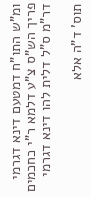ומ"ש התו"ח דמטעם דינא דגרמי פריך הש"ס צ"ע דלמא ר"י כחכמים דר"מ ס"ל דלית להו דינא דגרמי

תוס' ד"ה אלא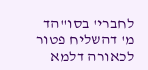לחברי' בסו"הד מ' דהשליח פטור לכאורה דלמא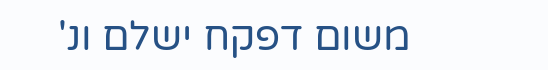משום דפקח ישלם ונ'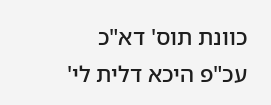כוונת תוס' דא"כ עכ"פ היכא דלית לי'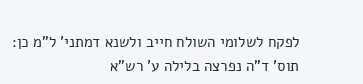לפקח לשלומי השולח חייב ולשנא דמתני' ל"מ כן: תוס' ד"ה נפרצה בלילה ע' רש"א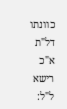כוונתו דל"ת א"כ רישא ל"ל: